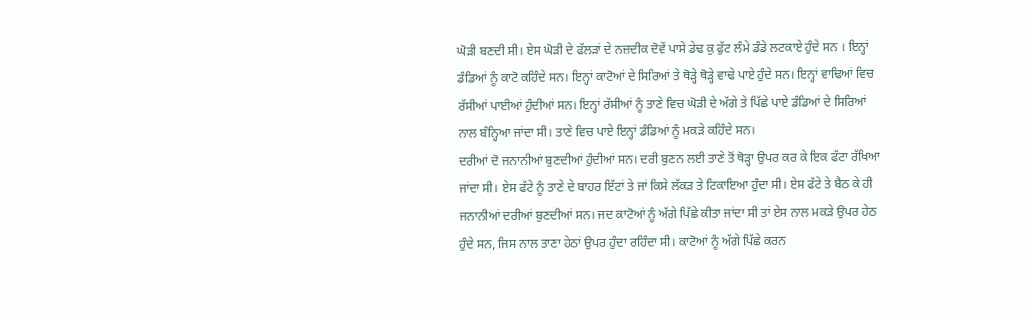ਘੋੜੀ ਬਣਦੀ ਸੀ। ਏਸ ਘੋੜੀ ਦੇ ਫੱਲੜਾਂ ਦੇ ਨਜ਼ਦੀਕ ਦੋਵੇਂ ਪਾਸੇ ਡੇਢ ਕੁ ਫੁੱਟ ਲੰਮੇ ਡੰਡੇ ਲਟਕਾਏ ਹੁੰਦੇ ਸਨ । ਇਨ੍ਹਾਂ ਡੰਡਿਆਂ ਨੂੰ ਕਾਟੋ ਕਹਿੰਦੇ ਸਨ। ਇਨ੍ਹਾਂ ਕਾਟੋਆਂ ਦੇ ਸਿਰਿਆਂ ਤੇ ਥੋੜ੍ਹੇ ਥੋੜ੍ਹੇ ਵਾਢੇ ਪਾਏ ਹੁੰਦੇ ਸਨ। ਇਨ੍ਹਾਂ ਵਾਢਿਆਂ ਵਿਚ ਰੱਸੀਆਂ ਪਾਈਆਂ ਹੁੰਦੀਆਂ ਸਨ। ਇਨ੍ਹਾਂ ਰੱਸੀਆਂ ਨੂੰ ਤਾਣੇ ਵਿਚ ਘੋੜੀ ਦੇ ਅੱਗੇ ਤੇ ਪਿੱਛੇ ਪਾਏ ਡੰਡਿਆਂ ਦੇ ਸਿਰਿਆਂ ਨਾਲ ਬੰਨ੍ਹਿਆ ਜਾਂਦਾ ਸੀ। ਤਾਣੇ ਵਿਚ ਪਾਏ ਇਨ੍ਹਾਂ ਡੰਡਿਆਂ ਨੂੰ ਮਕੜੇ ਕਹਿੰਦੇ ਸਨ।
ਦਰੀਆਂ ਦੋ ਜਨਾਨੀਆਂ ਬੁਣਦੀਆਂ ਹੁੰਦੀਆਂ ਸਨ। ਦਰੀ ਬੁਣਨ ਲਈ ਤਾਣੇ ਤੋਂ ਥੋੜ੍ਹਾ ਉਪਰ ਕਰ ਕੇ ਇਕ ਫੱਟਾ ਰੱਖਿਆ ਜਾਂਦਾ ਸੀ। ਏਸ ਫੱਟੇ ਨੂੰ ਤਾਣੇ ਦੇ ਬਾਹਰ ਇੱਟਾਂ ਤੇ ਜਾਂ ਕਿਸੇ ਲੱਕੜ ਤੇ ਟਿਕਾਇਆ ਹੁੰਦਾ ਸੀ। ਏਸ ਫੱਟੇ ਤੇ ਬੈਠ ਕੇ ਹੀ ਜਨਾਨੀਆਂ ਦਰੀਆਂ ਬੁਣਦੀਆਂ ਸਨ। ਜਦ ਕਾਟੋਆਂ ਨੂੰ ਅੱਗੇ ਪਿੱਛੇ ਕੀਤਾ ਜਾਂਦਾ ਸੀ ਤਾਂ ਏਸ ਨਾਲ ਮਕੜੇ ਉਪਰ ਹੇਠ ਹੁੰਦੇ ਸਨ, ਜਿਸ ਨਾਲ ਤਾਣਾ ਹੇਠਾਂ ਉਪਰ ਹੁੰਦਾ ਰਹਿੰਦਾ ਸੀ। ਕਾਟੋਆਂ ਨੂੰ ਅੱਗੇ ਪਿੱਛੇ ਕਰਨ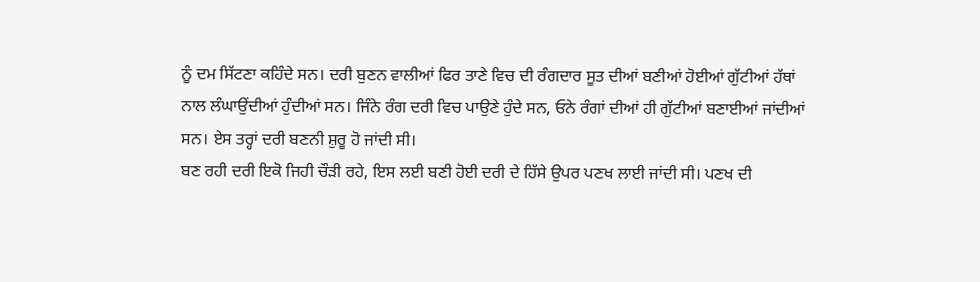ਨੂੰ ਦਮ ਸਿੱਟਣਾ ਕਹਿੰਦੇ ਸਨ। ਦਰੀ ਬੁਣਨ ਵਾਲੀਆਂ ਫਿਰ ਤਾਣੇ ਵਿਚ ਦੀ ਰੰਗਦਾਰ ਸੂਤ ਦੀਆਂ ਬਣੀਆਂ ਹੋਈਆਂ ਗੁੱਟੀਆਂ ਹੱਥਾਂ ਨਾਲ ਲੰਘਾਉਂਦੀਆਂ ਹੁੰਦੀਆਂ ਸਨ। ਜਿੰਨੇ ਰੰਗ ਦਰੀ ਵਿਚ ਪਾਉਣੇ ਹੁੰਦੇ ਸਨ, ਓਨੇ ਰੰਗਾਂ ਦੀਆਂ ਹੀ ਗੁੱਟੀਆਂ ਬਣਾਈਆਂ ਜਾਂਦੀਆਂ ਸਨ। ਏਸ ਤਰ੍ਹਾਂ ਦਰੀ ਬਣਨੀ ਸ਼ੁਰੂ ਹੋ ਜਾਂਦੀ ਸੀ।
ਬਣ ਰਹੀ ਦਰੀ ਇਕੋ ਜਿਹੀ ਚੌੜੀ ਰਹੇ, ਇਸ ਲਈ ਬਣੀ ਹੋਈ ਦਰੀ ਦੇ ਹਿੱਸੇ ਉਪਰ ਪਣਖ ਲਾਈ ਜਾਂਦੀ ਸੀ। ਪਣਖ ਦੀ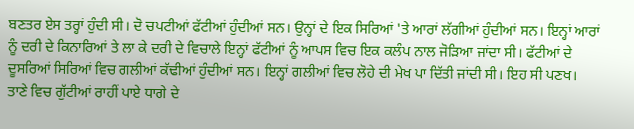ਬਣਤਰ ਏਸ ਤਰ੍ਹਾਂ ਹੁੰਦੀ ਸੀ। ਦੋ ਚਪਟੀਆਂ ਫੱਟੀਆਂ ਹੁੰਦੀਆਂ ਸਨ। ਉਨ੍ਹਾਂ ਦੇ ਇਕ ਸਿਰਿਆਂ 'ਤੇ ਆਰਾਂ ਲੱਗੀਆਂ ਹੁੰਦੀਆਂ ਸਨ। ਇਨ੍ਹਾਂ ਆਰਾਂ ਨੂੰ ਦਰੀ ਦੇ ਕਿਨਾਰਿਆਂ ਤੇ ਲਾ ਕੇ ਦਰੀ ਦੇ ਵਿਚਾਲੇ ਇਨ੍ਹਾਂ ਫੱਟੀਆਂ ਨੂੰ ਆਪਸ ਵਿਚ ਇਕ ਕਲੰਪ ਨਾਲ ਜੋੜਿਆ ਜਾਂਦਾ ਸੀ। ਫੱਟੀਆਂ ਦੇ ਦੂਸਰਿਆਂ ਸਿਰਿਆਂ ਵਿਚ ਗਲੀਆਂ ਕੱਢੀਆਂ ਹੁੰਦੀਆਂ ਸਨ। ਇਨ੍ਹਾਂ ਗਲੀਆਂ ਵਿਚ ਲੋਹੇ ਦੀ ਮੇਖ ਪਾ ਦਿੱਤੀ ਜਾਂਦੀ ਸੀ। ਇਹ ਸੀ ਪਣਖ।
ਤਾਣੇ ਵਿਚ ਗੁੱਟੀਆਂ ਰਾਹੀਂ ਪਾਏ ਧਾਗੇ ਦੇ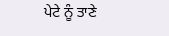ਪੇਟੇ ਨੂੰ ਤਾਣੇ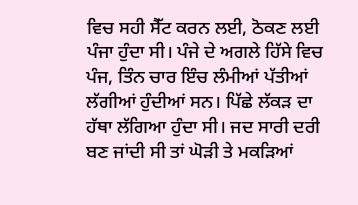ਵਿਚ ਸਹੀ ਸੈੱਟ ਕਰਨ ਲਈ, ਠੋਕਣ ਲਈ ਪੰਜਾ ਹੁੰਦਾ ਸੀ। ਪੰਜੇ ਦੇ ਅਗਲੇ ਹਿੱਸੇ ਵਿਚ ਪੰਜ, ਤਿੰਨ ਚਾਰ ਇੰਚ ਲੰਮੀਆਂ ਪੱਤੀਆਂ ਲੱਗੀਆਂ ਹੁੰਦੀਆਂ ਸਨ। ਪਿੱਛੇ ਲੱਕੜ ਦਾ ਹੱਥਾ ਲੱਗਿਆ ਹੁੰਦਾ ਸੀ। ਜਦ ਸਾਰੀ ਦਰੀ ਬਣ ਜਾਂਦੀ ਸੀ ਤਾਂ ਘੋੜੀ ਤੇ ਮਕੜਿਆਂ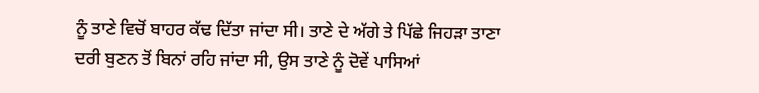ਨੂੰ ਤਾਣੇ ਵਿਚੋਂ ਬਾਹਰ ਕੱਢ ਦਿੱਤਾ ਜਾਂਦਾ ਸੀ। ਤਾਣੇ ਦੇ ਅੱਗੇ ਤੇ ਪਿੱਛੇ ਜਿਹੜਾ ਤਾਣਾ ਦਰੀ ਬੁਣਨ ਤੋਂ ਬਿਨਾਂ ਰਹਿ ਜਾਂਦਾ ਸੀ, ਉਸ ਤਾਣੇ ਨੂੰ ਦੋਵੇਂ ਪਾਸਿਆਂ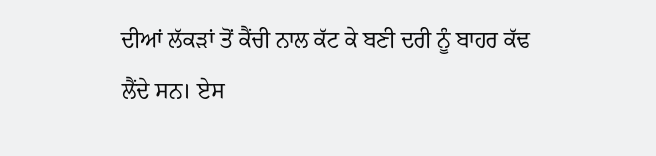ਦੀਆਂ ਲੱਕੜਾਂ ਤੋਂ ਕੈਂਚੀ ਨਾਲ ਕੱਟ ਕੇ ਬਣੀ ਦਰੀ ਨੂੰ ਬਾਹਰ ਕੱਢ ਲੈਂਦੇ ਸਨ। ਏਸ